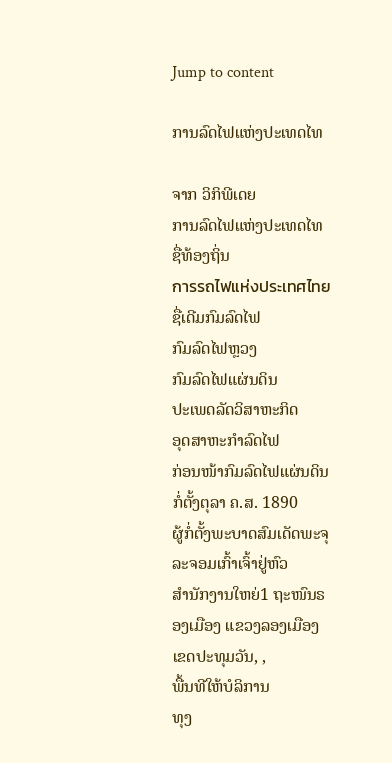Jump to content

ການລົດໄຟແຫ່ງປະເທດໄທ

ຈາກ ວິກິພີເດຍ
ການລົດໄຟແຫ່ງປະເທດໄທ
ຊື່ທ້ອງຖິ່ນ
การรถไฟแห่งประเทศไทย
ຊື່ເດີມກົມລົດໄຟ
ກົມລົດໄຟຫຼວງ
ກົມລົດໄຟແຜ່ນດິນ
ປະເພດລັດວິສາຫະກິດ
ອຸດສາຫະກຳລົດໄຟ
ກ່ອນໜ້າກົມລົດໄຟແຜ່ນດິນ
ກໍ່ຕັ້ງຕຸລາ ຄ.ສ. 1890
ຜູ້ກໍ່ຕັ້ງພະບາດສົມເດັດພະຈຸລະຈອມເກົ້າເຈົ້າຢູ່ຫົວ
ສຳນັກງານໃຫຍ່1 ຖະໜົນຣອງເມືອງ ແຂວງລອງເມືອງ ເຂດປະທຸມວັນ, ,
ພື້ນທີໃຫ້ບໍລິການ
ທຸງ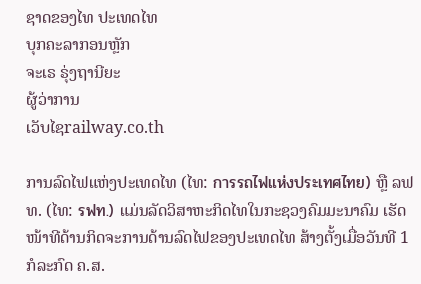ຊາດຂອງໄທ ປະເທດໄທ
ບຸກຄະລາກອນຫຼັກ
ຈະເຣ ຣຸ່ງຖານີຍະ
ຜູ້ວ່າການ
ເວັບໄຊrailway.co.th

ການລົດໄຟແຫ່ງປະເທດໄທ (ໄທ: การรถไฟแห่งประเทศไทย) ຫຼື ລຟທ. (ໄທ: รฟท.) ແມ່ນລັດວິສາຫະກິດໄທໃນກະຊວງຄົມມະນາຄົມ ເຮັດໜ້າທີດ້ານກິດຈະການດ້ານລົດໄຟຂອງປະເທດໄທ ສ້າງຕັ້ງເມື່ອວັນທີ 1 ກໍລະກົດ ຄ.ສ.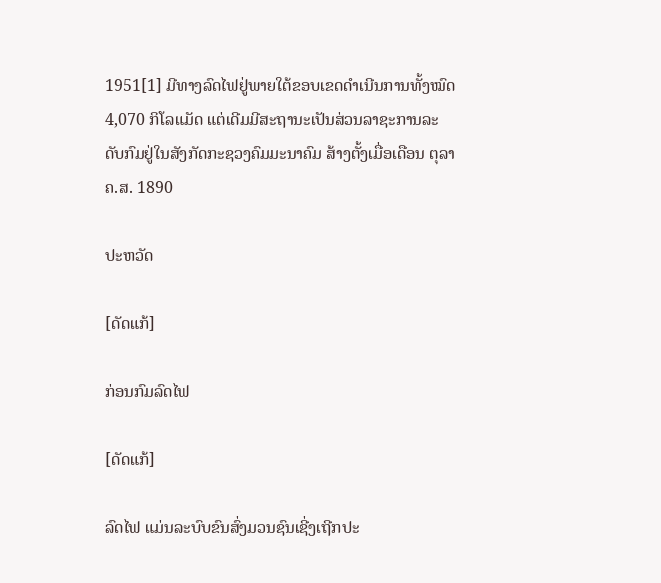1951[1] ມີທາງລົດໄຟຢູ່ພາຍໃຕ້ຂອບເຂດດຳເນີນການທັ້ງໝົດ 4,070 ກິໂລແມັດ ແຕ່ເດີມມີສະຖານະເປັນສ່ວນລາຊະການລະດັບກົມຢູ່ໃນສັງກັດກະຊວງຄົມມະນາຄົມ ສ້າງຕັ້ງເມື່ອເດືອນ ຕຸລາ ຄ.ສ. 1890

ປະຫວັດ

[ດັດແກ້]

ກ່ອນກົມລົດໄຟ

[ດັດແກ້]

ລົດໄຟ ແມ່ນລະບົບຂົນສົ່ງມວນຊົນເຊີ່ງເຖີກປະ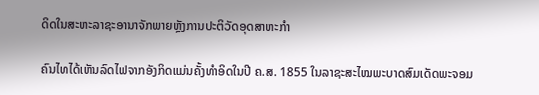ດິດໃນສະຫະລາຊະອານາຈັກພາຍຫຼັງການປະຕິວັດອຸດສາຫະກຳ

ຄົນໄທໄດ້ເຫັນລົດໄຟຈາກອັງກິດແມ່ນຄັ້ງທຳອິດໃນປີ ຄ.ສ. 1855 ໃນລາຊະສະໄໝພະບາດສົມເດັດພະຈອມ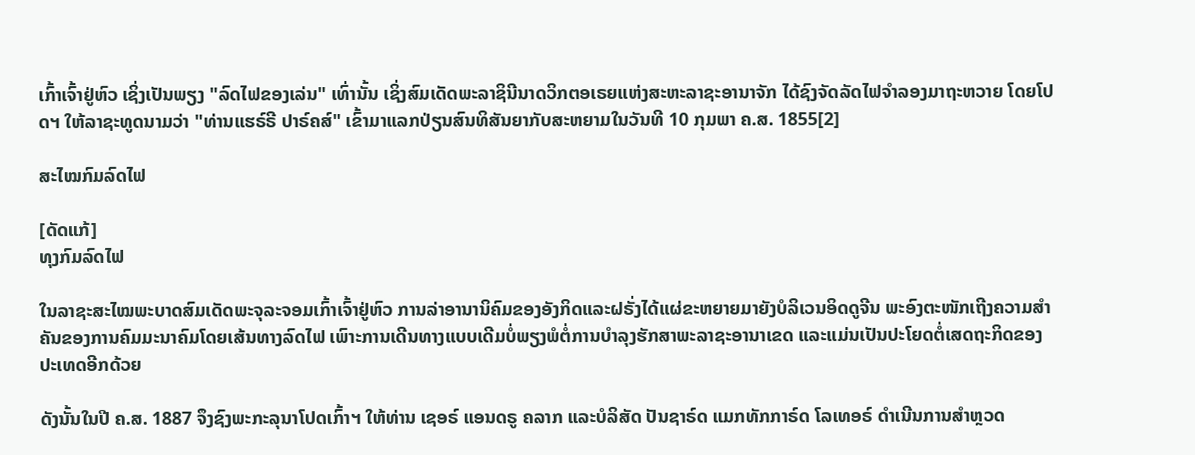ເກົ້າເຈົ້າຢູ່ຫົວ ເຊິ່ງເປັນພຽງ "ລົດໄຟຂອງເລ່ນ" ເທົ່ານັ້ນ ເຊິ່ງສົມເດັດພະລາຊິນີນາດວິກຕອເຣຍແຫ່ງສະຫະລາຊະອານາຈັກ ໄດ້ຊົງຈັດລັດໄຟຈຳລອງມາຖະຫວາຍ ໂດຍໂປດຯ ໃຫ້ລາຊະທູດນາມວ່າ "ທ່ານແຮຣ໌ຣີ ປາຣ໌ຄສ໌" ເຂົ້າມາແລກປ່ຽນສົນທິສັນຍາກັບສະຫຍາມໃນວັນທີ 10 ກຸມພາ ຄ.ສ. 1855[2]

ສະໄໝກົມລົດໄຟ

[ດັດແກ້]
ທຸງກົມລົດໄຟ

ໃນລາຊະສະໄໝພະບາດສົມເດັດພະຈຸລະຈອມເກົ້າເຈົ້າຢູ່ຫົວ ການລ່າອານານິຄົມຂອງອັງກິດແລະຝຣັ່ງໄດ້ແຜ່ຂະຫຍາຍມາຍັງບໍລິເວນອິດດູຈີນ ພະອົງຕະໜັກເຖີງຄວາມສຳຄັນຂອງການຄົມມະນາຄົມໂດຍເສ້ນທາງລົດໄຟ ເພົາະການເດີນທາງແບບເດີມບໍ່ພຽງພໍຕໍ່ການບຳລຸງຮັກສາພະລາຊະອານາເຂດ ແລະແມ່ນເປັນປະໂຍດຕໍ່ເສດຖະກິດຂອງປະເທດອີກດ້ວຍ

ດັງນັ້ນໃນປີ ຄ.ສ. 1887 ຈຶງຊົງພະກະລຸນາໂປດເກົ້າຯ ໃຫ້ທ່ານ ເຊອຣ໌ ແອນດຣູ ຄລາກ ແລະບໍລິສັດ ປັນຊາຣ໌ດ ແມກທັກກາຣ໌ດ ໂລເທອຣ໌ ດຳເນີນການສຳຫຼວດ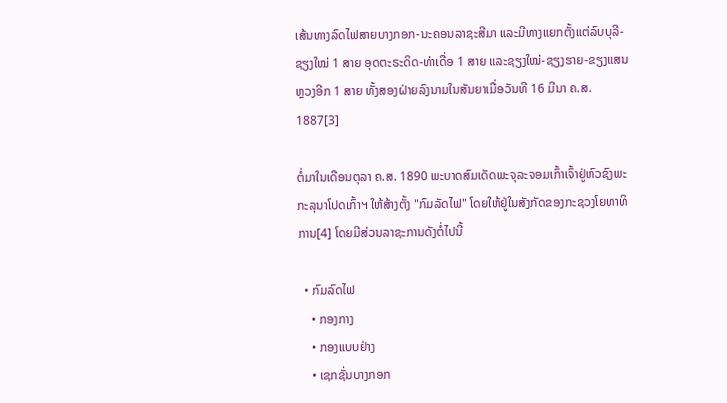ເສ້ນທາງລົດໄຟສາຍບາງກອກ-ນະຄອນລາຊະສີມາ ແລະມີທາງແຍກຕັ້ງແຕ່ລົບບຸລີ-ຊຽງໃໝ່ 1 ສາຍ ອຸດຕະຣະດິດ-ທ່າເດື່ອ 1 ສາຍ ແລະຊຽງໃໝ່-ຊຽງຮາຍ-ຂຽງແສນຫຼວງອີກ 1 ສາຍ ທັ້ງສອງຝ່າຍລົງນາມໃນສັນຍາເມື່ອວັນທີ 16 ມີນາ ຄ.ສ. 1887[3]

ຕໍ່ມາໃນເດືອນຕຸລາ ຄ.ສ. 1890 ພະບາດສົມເດັດພະຈຸລະຈອມເກົ້າເຈົ້າຢູ່ຫົວຊົງພະກະລຸນາໂປດເກົ້າຯ ໃຫ້ສ້າງຕັ້ງ "ກົມລັດໄຟ" ໂດຍໃຫ້ຢູ່ໃນສັງກັດຂອງກະຊວງໂຍທາທິການ[4] ໂດຍມີສ່ວນລາຊະການດັງຕໍ່ໄປນີ້

  • ກົມລົດໄຟ
    • ກອງກາງ
    • ກອງແບບຢ່າງ
    • ເຊກຊັ່ນບາງກອກ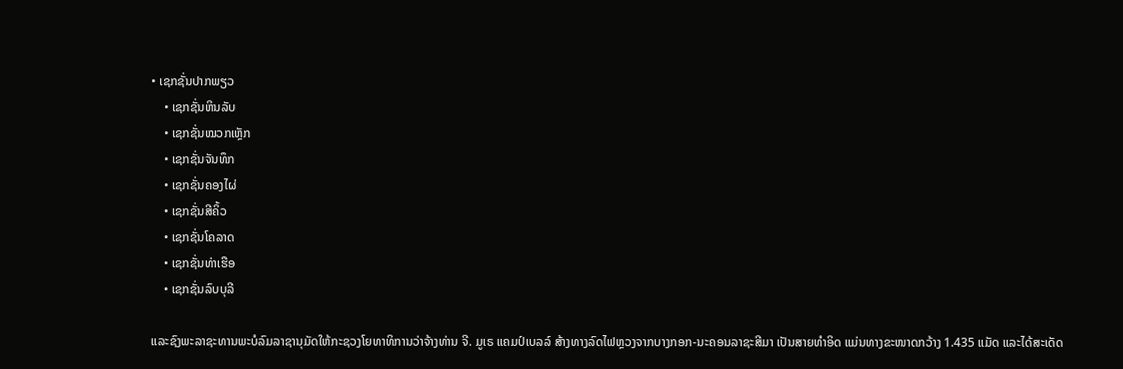• ເຊກຊັ່ນປາກພຽວ
    • ເຊກຊັ່ນຫິນລັບ
    • ເຊກຊັ່ນໝວກເຫຼັກ
    • ເຊກຊັ່ນຈັນທຶກ
    • ເຊກຊັ່ນຄອງໄຜ່
    • ເຊກຊັ່ນສີຄິ້ວ
    • ເຊກຊັ່ນໂຄລາດ
    • ເຊກຊັ່ນທ່າເຮືອ
    • ເຊກຊັ່ນລົບບຸລີ

ແລະຊົງພະລາຊະທານພະບໍລົມລາຊານຸມັດໃຫ້ກະຊວງໂຍທາທິການວ່າຈ້າງທ່ານ ຈີ. ມູເຣ ແຄມປ໌ເບລລ໌ ສ້າງທາງລົດໄຟຫຼວງຈາກບາງກອກ-ນະຄອນລາຊະສີມາ ເປັນສາຍທຳອິດ ແມ່ນທາງຂະໜາດກວ້າງ 1.435 ແມັດ ແລະໄດ້ສະເດັດ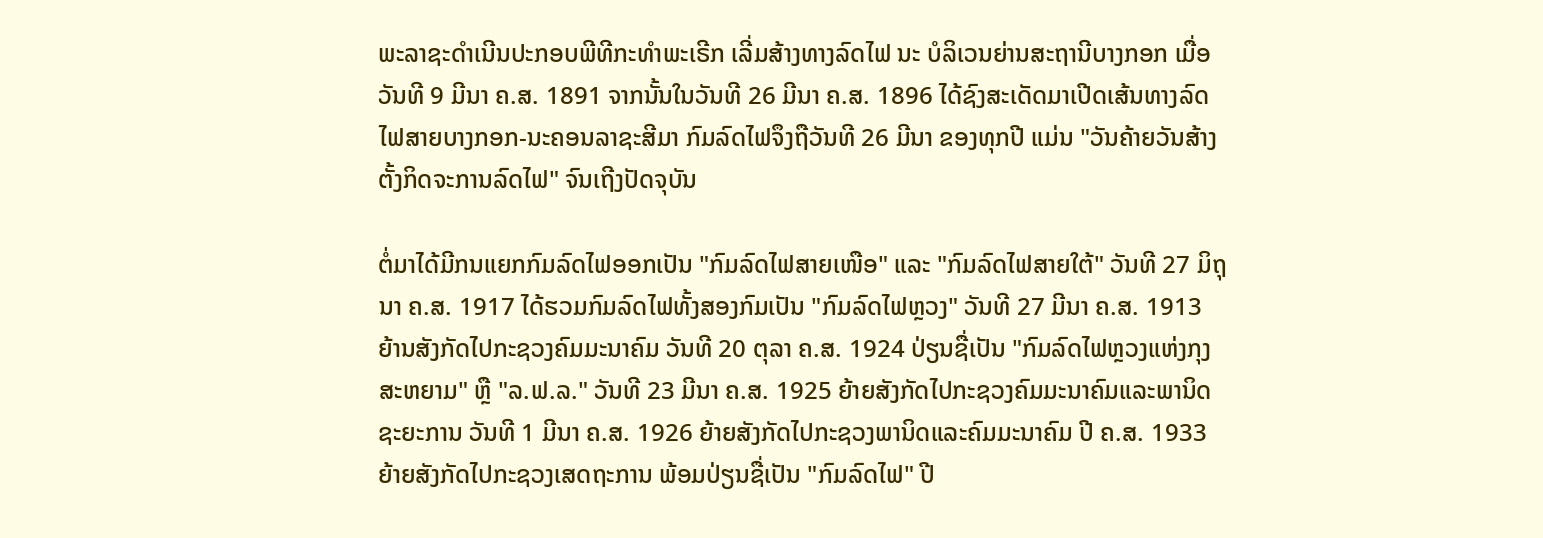ພະລາຊະດຳເນີນປະກອບພີທີກະທຳພະເຣີກ ເລີ່ມສ້າງທາງລົດໄຟ ນະ ບໍລິເວນຍ່ານສະຖານີບາງກອກ ເມື່ອວັນທີ 9 ມີນາ ຄ.ສ. 1891 ຈາກນັ້ນໃນວັນທີ 26 ມີນາ ຄ.ສ. 1896 ໄດ້ຊົງສະເດັດມາເປີດເສ້ນທາງລົດໄຟສາຍບາງກອກ-ນະຄອນລາຊະສີມາ ກົມລົດໄຟຈຶງຖືວັນທີ 26 ມີນາ ຂອງທຸກປີ ແມ່ນ "ວັນຄ້າຍວັນສ້າງຕັ້ງກິດຈະການລົດໄຟ" ຈົນເຖີງປັດຈຸບັນ

ຕໍ່ມາໄດ້ມີກນແຍກກົມລົດໄຟອອກເປັນ "ກົມລົດໄຟສາຍເໜືອ" ແລະ "ກົມລົດໄຟສາຍໃຕ້" ວັນທີ 27 ມິຖຸນາ ຄ.ສ. 1917 ໄດ້ຮວມກົມລົດໄຟທັ້ງສອງກົມເປັນ "ກົມລົດໄຟຫຼວງ" ວັນທີ 27 ມີນາ ຄ.ສ. 1913 ຍ້ານສັງກັດໄປກະຊວງຄົມມະນາຄົມ ວັນທີ 20 ຕຸລາ ຄ.ສ. 1924 ປ່ຽນຊື່ເປັນ "ກົມລົດໄຟຫຼວງແຫ່ງກຸງສະຫຍາມ" ຫຼື "ລ.ຟ.ລ." ວັນທີ 23 ມີນາ ຄ.ສ. 1925 ຍ້າຍສັງກັດໄປກະຊວງຄົມມະນາຄົມແລະພານິດຊະຍະການ ວັນທີ 1 ມີນາ ຄ.ສ. 1926 ຍ້າຍສັງກັດໄປກະຊວງພານິດແລະຄົມມະນາຄົມ ປີ ຄ.ສ. 1933 ຍ້າຍສັງກັດໄປກະຊວງເສດຖະການ ພ້ອມປ່ຽນຊື່ເປັນ "ກົມລົດໄຟ" ປີ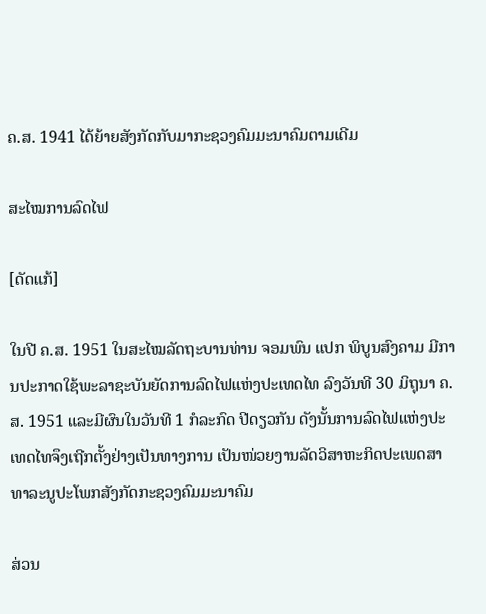ຄ.ສ. 1941 ໄດ້ຍ້າຍສັງກັດກັບມາກະຊວງຄົມມະນາຄົມຕາມເດີມ

ສະໄໝການລົດໄຟ

[ດັດແກ້]

ໃນປີ ຄ.ສ. 1951 ໃນສະໄໝລັດຖະບານທ່ານ ຈອມພົນ ແປກ ພິບູນສົງຄາມ ມີການປະກາດໃຊ້ພະລາຊະບັນຍັດການລົດໄຟແຫ່ງປະເທດໄທ ລົງວັນທີ 30 ມິຖຸນາ ຄ.ສ. 1951 ແລະມີຜົນໃນວັນທີ 1 ກໍລະກົດ ປີດຽວກັນ ດັງນັ້ນການລົດໄຟແຫ່ງປະເທດໄທຈຶງເຖີກຕັ້ງຢ່າງເປັນທາງການ ເປັນໜ່ວຍງານລັດວິສາຫະກິດປະເພດສາທາລະນູປະໂພກສັງກັດກະຊວງຄົມມະນາຄົມ

ສ່ວນ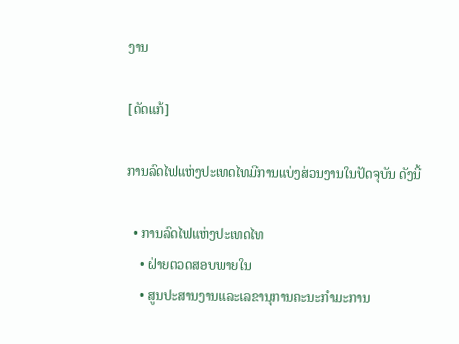ງານ

[ດັດແກ້]

ການລົດໄຟແຫ່ງປະເທດໄທມີການແບ່ງສ່ວນງານໃນປັດຈຸບັນ ດັງນີ້

  • ການລົດໄຟແຫ່ງປະເທດໄທ
    • ຝ່າຍຕວດສອບພາຍໃນ
    • ສູນປະສານງານແລະເລຂານຸການຄະນະກຳມະການ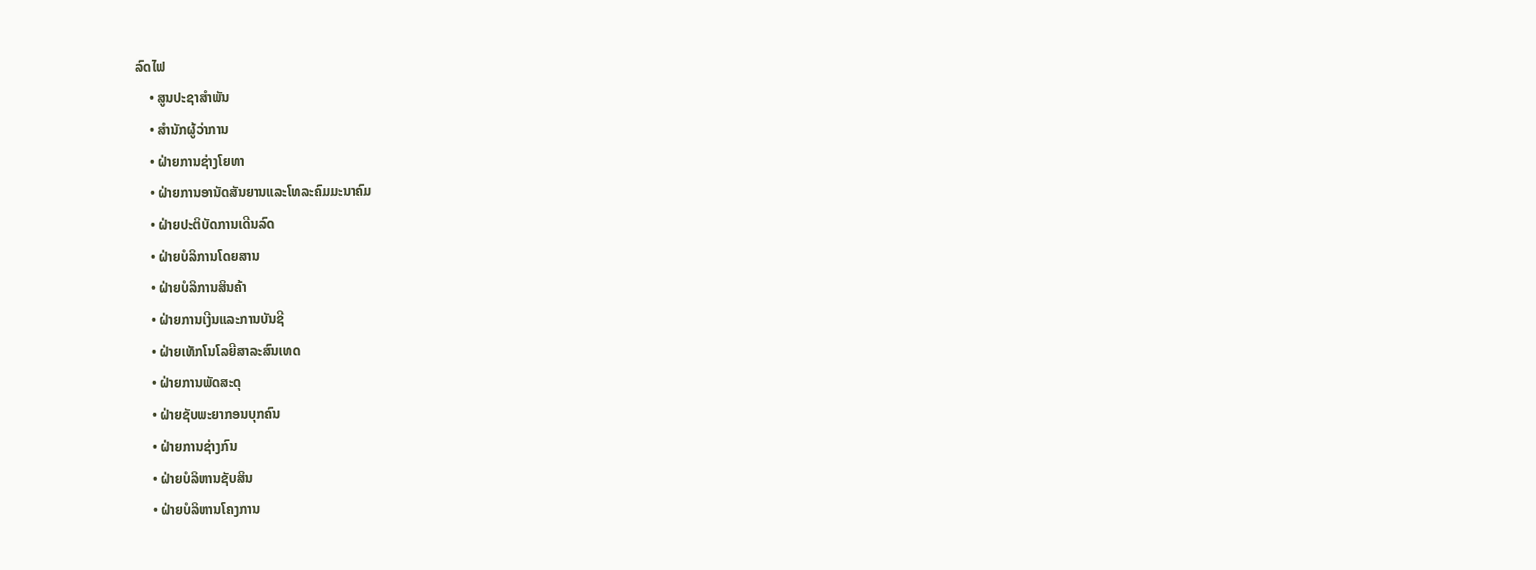ລົດໄຟ
    • ສູນປະຊາສຳພັນ
    • ສຳນັກຜູ້ວ່າການ
    • ຝ່າຍການຊ່າງໂຍທາ
    • ຝ່າຍການອານັດສັນຍານແລະໂທລະຄົມມະນາຄົມ
    • ຝ່າຍປະຕິບັດການເດີນລົດ
    • ຝ່າຍບໍລິການໂດຍສານ
    • ຝ່າຍບໍລິການສິນຄ້າ
    • ຝ່າຍການເງີນແລະການບັນຊີ
    • ຝ່າຍເທັກໂນໂລຍີສາລະສົນເທດ
    • ຝ່າຍການພັດສະດຸ
    • ຝ່າຍຊັບພະຍາກອນບຸກຄົນ
    • ຝ່າຍການຊ່າງກົນ
    • ຝ່າຍບໍລິຫານຊັບສິນ
    • ຝ່າຍບໍລິຫານໂຄງການ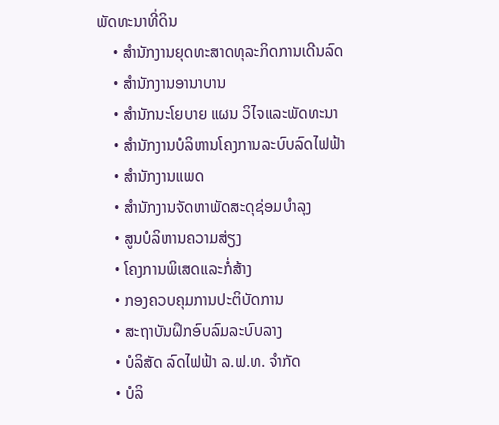ພັດທະນາທີ່ດິນ
    • ສຳນັກງານຍຸດທະສາດທຸລະກິດການເດີນລົດ
    • ສຳນັກງານອານາບານ
    • ສຳນັກນະໂຍບາຍ ແຜນ ວິໄຈແລະພັດທະນາ
    • ສຳນັກງານບໍລິຫານໂຄງການລະບົບລົດໄຟຟ້າ
    • ສຳນັກງານແພດ
    • ສຳນັກງານຈັດຫາພັດສະດຸຊ່ອມບຳລຸງ
    • ສູນບໍລິຫານຄວາມສ່ຽງ
    • ໂຄງການພິເສດແລະກໍ່ສ້າງ
    • ກອງຄວບຄຸມການປະຕິບັດການ
    • ສະຖາບັນຝຶກອົບລົມລະບົບລາງ
    • ບໍລິສັດ ລົດໄຟຟ້າ ລ.ຟ.ທ. ຈຳກັດ
    • ບໍລິ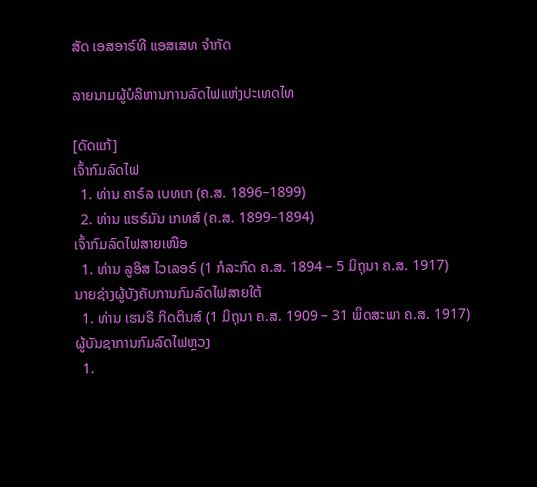ສັດ ເອສອາຣ໌ທີ ແອສເສທ ຈຳກັດ

ລາຍນາມຜູ້ບໍລິຫານການລົດໄຟແຫ່ງປະເທດໄທ

[ດັດແກ້]
ເຈົ້າກົມລົດໄຟ
  1. ທ່ານ ຄາຣ໌ລ ເບທເກ (ຄ.ສ. 1896–1899)
  2. ທ່ານ ແຮຣ໌ມັນ ເກທສ໌ (ຄ.ສ. 1899–1894)
ເຈົ້າກົມລົດໄຟສາຍເໜືອ
  1. ທ່ານ ລູອິສ ໄວເລອຣ໌ (1 ກໍລະກົດ ຄ.ສ. 1894 – 5 ມິຖຸນາ ຄ.ສ. 1917)
ນາຍຊ່າງຜູ້ບັງຄັບການກົມລົດໄຟສາຍໃຕ້
  1. ທ່ານ ເຮນຣີ ກິດຕິນສ໌ (1 ມິຖຸນາ ຄ.ສ. 1909 – 31 ພຶດສະພາ ຄ.ສ. 1917)
ຜູ້ບັນຊາການກົມລົດໄຟຫຼວງ
  1.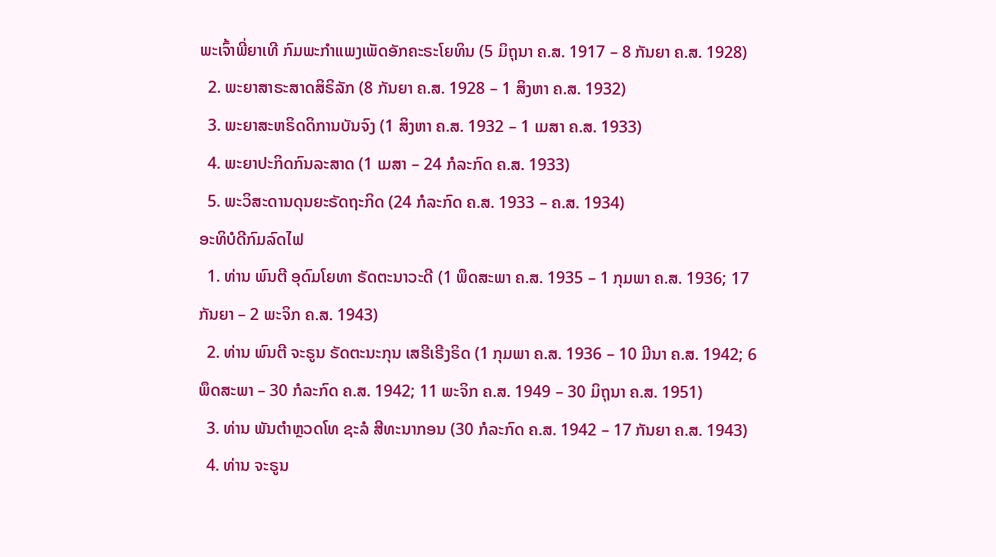ພະເຈົ້າພີ່ຍາເທີ ກົມພະກຳແພງເພັດອັກຄະຣະໂຍທິນ (5 ມິຖຸນາ ຄ.ສ. 1917 – 8 ກັນຍາ ຄ.ສ. 1928)
  2. ພະຍາສາຣະສາດສິຣິລັກ (8 ກັນຍາ ຄ.ສ. 1928 – 1 ສິງຫາ ຄ.ສ. 1932)
  3. ພະຍາສະຫຣິດດິການບັນຈົງ (1 ສິງຫາ ຄ.ສ. 1932 – 1 ເມສາ ຄ.ສ. 1933)
  4. ພະຍາປະກິດກົນລະສາດ (1 ເມສາ – 24 ກໍລະກົດ ຄ.ສ. 1933)
  5. ພະວິສະດານດຸນຍະຣັດຖະກິດ (24 ກໍລະກົດ ຄ.ສ. 1933 – ຄ.ສ. 1934)
ອະທິບໍດີກົມລົດໄຟ
  1. ທ່ານ ພົນຕີ ອຸດົມໂຍທາ ຣັດຕະນາວະດີ (1 ພຶດສະພາ ຄ.ສ. 1935 – 1 ກຸມພາ ຄ.ສ. 1936; 17 ກັນຍາ – 2 ພະຈິກ ຄ.ສ. 1943)
  2. ທ່ານ ພົນຕີ ຈະຣູນ ຣັດຕະນະກຸນ ເສຣີເຣີງຣິດ (1 ກຸມພາ ຄ.ສ. 1936 – 10 ມີນາ ຄ.ສ. 1942; 6 ພຶດສະພາ – 30 ກໍລະກົດ ຄ.ສ. 1942; 11 ພະຈິກ ຄ.ສ. 1949 – 30 ມິຖຸນາ ຄ.ສ. 1951)
  3. ທ່ານ ພັນຕຳຫຼວດໂທ ຊະລໍ ສີທະນາກອນ (30 ກໍລະກົດ ຄ.ສ. 1942 – 17 ກັນຍາ ຄ.ສ. 1943)
  4. ທ່ານ ຈະຣູນ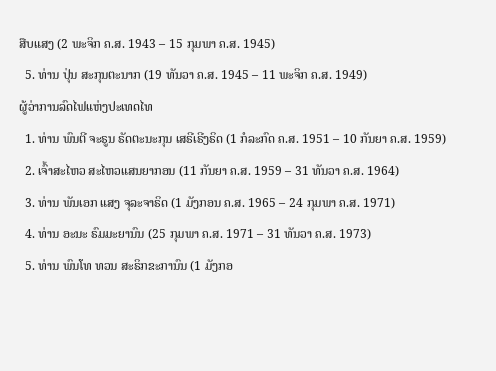ສືບແສງ (2 ພະຈິກ ຄ.ສ. 1943 – 15 ກຸມພາ ຄ.ສ. 1945)
  5. ທ່ານ ປຸ່ນ ສະກຸນຕະນາກ (19 ທັນວາ ຄ.ສ. 1945 – 11 ພະຈິກ ຄ.ສ. 1949)
ຜູ້ວ່າການລົດໄຟແຫ່ງປະເທດໄທ
  1. ທ່ານ ພົນຕີ ຈະຣູນ ຣັດຕະນະກຸນ ເສຣີເຣີງຣິດ (1 ກໍລະກົດ ຄ.ສ. 1951 – 10 ກັນຍາ ຄ.ສ. 1959)
  2. ເຈົ້າສະໄຫວ ສະໄຫວແສນຍາກອນ (11 ກັນຍາ ຄ.ສ. 1959 – 31 ທັນວາ ຄ.ສ. 1964)
  3. ທ່ານ ພັນເອກ ແສງ ຈຸລະຈາຣິດ (1 ມັງກອນ ຄ.ສ. 1965 – 24 ກຸມພາ ຄ.ສ. 1971)
  4. ທ່ານ ອະນະ ຣົມມະຍານົນ (25 ກຸມພາ ຄ.ສ. 1971 – 31 ທັນວາ ຄ.ສ. 1973)
  5. ທ່ານ ພົນໂທ ທວນ ສະຣິກຂະການົນ (1 ມັງກອ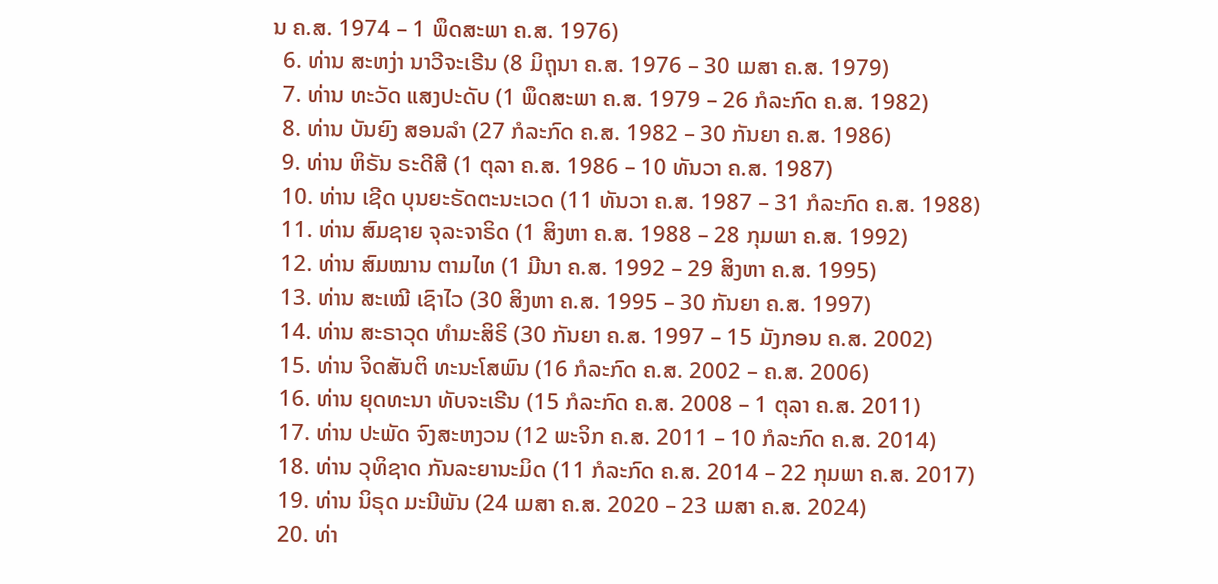ນ ຄ.ສ. 1974 – 1 ພຶດສະພາ ຄ.ສ. 1976)
  6. ທ່ານ ສະຫງ່າ ນາວີຈະເຣີນ (8 ມິຖຸນາ ຄ.ສ. 1976 – 30 ເມສາ ຄ.ສ. 1979)
  7. ທ່ານ ທະວັດ ແສງປະດັບ (1 ພຶດສະພາ ຄ.ສ. 1979 – 26 ກໍລະກົດ ຄ.ສ. 1982)
  8. ທ່ານ ບັນຍົງ ສອນລຳ (27 ກໍລະກົດ ຄ.ສ. 1982 – 30 ກັນຍາ ຄ.ສ. 1986)
  9. ທ່ານ ຫິຣັນ ຣະດີສີ (1 ຕຸລາ ຄ.ສ. 1986 – 10 ທັນວາ ຄ.ສ. 1987)
  10. ທ່ານ ເຊີດ ບຸນຍະຣັດຕະນະເວດ (11 ທັນວາ ຄ.ສ. 1987 – 31 ກໍລະກົດ ຄ.ສ. 1988)
  11. ທ່ານ ສົມຊາຍ ຈຸລະຈາຣິດ (1 ສິງຫາ ຄ.ສ. 1988 – 28 ກຸມພາ ຄ.ສ. 1992)
  12. ທ່ານ ສົມໝານ ຕາມໄທ (1 ມີນາ ຄ.ສ. 1992 – 29 ສິງຫາ ຄ.ສ. 1995)
  13. ທ່ານ ສະເໝີ ເຊົາໄວ (30 ສິງຫາ ຄ.ສ. 1995 – 30 ກັນຍາ ຄ.ສ. 1997)
  14. ທ່ານ ສະຣາວຸດ ທຳມະສິຣິ (30 ກັນຍາ ຄ.ສ. 1997 – 15 ມັງກອນ ຄ.ສ. 2002)
  15. ທ່ານ ຈິດສັນຕິ ທະນະໂສພົນ (16 ກໍລະກົດ ຄ.ສ. 2002 – ຄ.ສ. 2006)
  16. ທ່ານ ຍຸດທະນາ ທັບຈະເຣີນ (15 ກໍລະກົດ ຄ.ສ. 2008 – 1 ຕຸລາ ຄ.ສ. 2011)
  17. ທ່ານ ປະພັດ ຈົງສະຫງວນ (12 ພະຈິກ ຄ.ສ. 2011 – 10 ກໍລະກົດ ຄ.ສ. 2014)
  18. ທ່ານ ວຸທິຊາດ ກັນລະຍານະມິດ (11 ກໍລະກົດ ຄ.ສ. 2014 – 22 ກຸມພາ ຄ.ສ. 2017)
  19. ທ່ານ ນິຣຸດ ມະນີພັນ (24 ເມສາ ຄ.ສ. 2020 – 23 ເມສາ ຄ.ສ. 2024)
  20. ທ່າ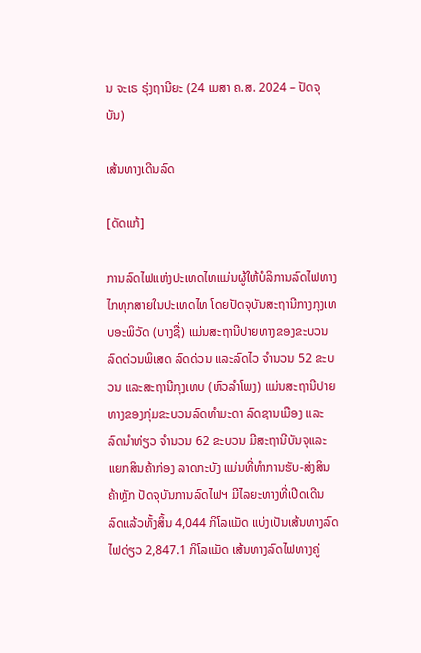ນ ຈະເຣ ຣຸ່ງຖານີຍະ (24 ເມສາ ຄ.ສ. 2024 – ປັດຈຸບັນ)

ເສ້ນທາງເດີນລົດ

[ດັດແກ້]

ການລົດໄຟແຫ່ງປະເທດໄທແມ່ນຜູ້ໃຫ້ບໍລິການລົດໄຟທາງໄກທຸກສາຍໃນປະເທດໄທ ໂດຍປັດຈຸບັນສະຖານີກາງກຸງເທບອະພິວັດ (ບາງຊື່) ແມ່ນສະຖານີປາຍທາງຂອງຂະບວນລົດດ່ວນພິເສດ ລົດດ່ວນ ແລະລົດໄວ ຈຳນວນ 52 ຂະບວນ ແລະສະຖານີກຸງເທບ (ຫົວລຳໂພງ) ແມ່ນສະຖານີປາຍທາງຂອງກຸ່ມຂະບວນລົດທຳມະດາ ລົດຊານເມືອງ ແລະລົດນຳທ່ຽວ ຈຳນວນ 62 ຂະບວນ ມີສະຖານີບັນຈຸແລະແຍກສິນຄ້າກ່ອງ ລາດກະບັງ ແມ່ນທີ່ທຳການຮັບ-ສ່ງສິນຄ້າຫຼັກ ປັດຈຸບັນການລົດໄຟຯ ມີໄລຍະທາງທີ່ເປີດເດີນລົດແລ້ວທັ້ງສິ້ນ 4,044 ກິໂລແມັດ ແບ່ງເປັນເສ້ນທາງລົດໄຟດ່ຽວ 2,847.1 ກິໂລແມັດ ເສ້ນທາງລົດໄຟທາງຄູ່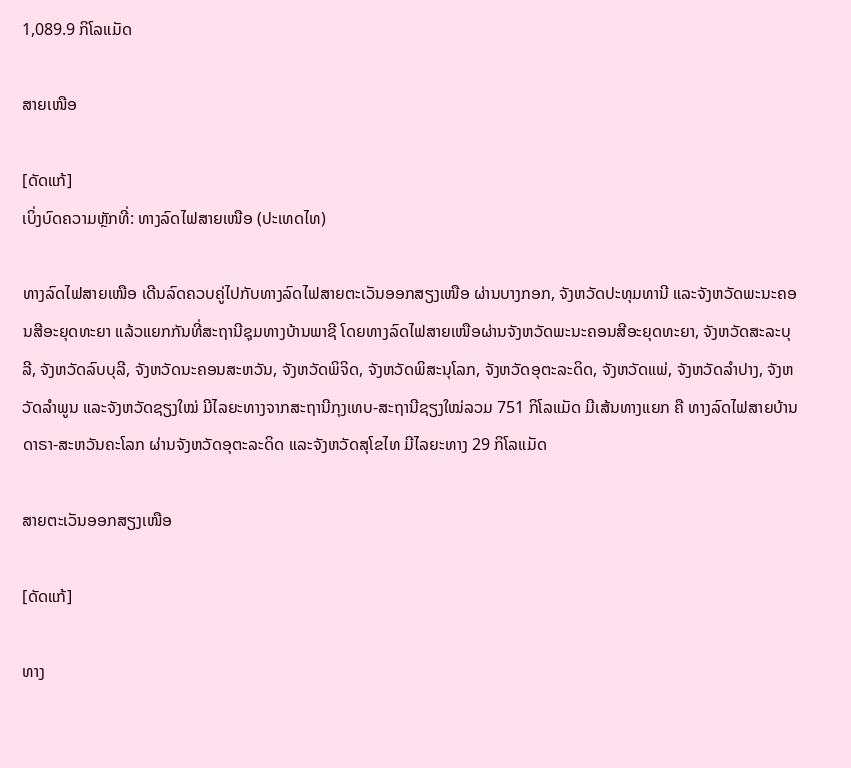1,089.9 ກິໂລແມັດ

ສາຍເໜືອ

[ດັດແກ້]
ເບິ່ງບົດຄວາມຫຼັກທີ່: ທາງລົດໄຟສາຍເໜືອ (ປະເທດໄທ)

ທາງລົດໄຟສາຍເໜືອ ເດີນລົດຄວບຄູ່ໄປກັບທາງລົດໄຟສາຍຕະເວັນອອກສຽງເໜືອ ຜ່ານບາງກອກ, ຈັງຫວັດປະທຸມທານີ ແລະຈັງຫວັດພະນະຄອນສີອະຍຸດທະຍາ ແລ້ວແຍກກັນທີ່ສະຖານີຊຸມທາງບ້ານພາຊີ ໂດຍທາງລົດໄຟສາຍເໜືອຜ່ານຈັງຫວັດພະນະຄອນສີອະຍຸດທະຍາ, ຈັງຫວັດສະລະບຸລີ, ຈັງຫວັດລົບບຸລີ, ຈັງຫວັດນະຄອນສະຫວັນ, ຈັງຫວັດພິຈິດ, ຈັງຫວັດພິສະນຸໂລກ, ຈັງຫວັດອຸຕະລະດິດ, ຈັງຫວັດແພ່, ຈັງຫວັດລຳປາງ, ຈັງຫວັດລຳພູນ ແລະຈັງຫວັດຊຽງໃໝ່ ມີໄລຍະທາງຈາກສະຖານີກຸງເທບ-ສະຖານີຊຽງໃໝ່ລວມ 751 ກິໂລແມັດ ມີເສ້ນທາງແຍກ ຄື ທາງລົດໄຟສາຍບ້ານດາຣາ-ສະຫວັນຄະໂລກ ຜ່ານຈັງຫວັດອຸຕະລະດິດ ແລະຈັງຫວັດສຸໂຂໄທ ມີໄລຍະທາງ 29 ກິໂລແມັດ

ສາຍຕະເວັນອອກສຽງເໜືອ

[ດັດແກ້]

ທາງ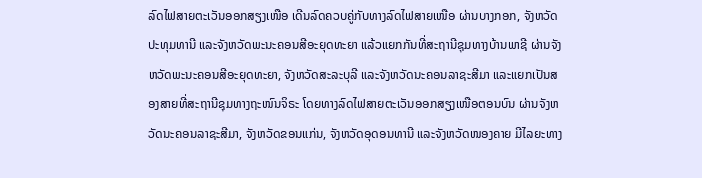ລົດໄຟສາຍຕະເວັນອອກສຽງເໜືອ ເດີນລົດຄວບຄູ່ກັບທາງລົດໄຟສາຍເໜືອ ຜ່ານບາງກອກ, ຈັງຫວັດປະທຸມທານີ ແລະຈັງຫວັດພະນະຄອນສີອະຍຸດທະຍາ ແລ້ວແຍກກັນທີ່ສະຖານີຊຸມທາງບ້ານພາຊີ ຜ່ານຈັງຫວັດພະນະຄອນສີອະຍຸດທະຍາ, ຈັງຫວັດສະລະບຸລີ ແລະຈັງຫວັດນະຄອນລາຊະສີມາ ແລະແຍກເປັນສອງສາຍທີ່ສະຖານີຊຸມທາງຖະໜົນຈິຣະ ໂດຍທາງລົດໄຟສາຍຕະເວັນອອກສຽງເໜືອຕອນບົນ ຜ່ານຈັງຫວັດນະຄອນລາຊະສີມາ, ຈັງຫວັດຂອນແກ່ນ, ຈັງຫວັດອຸດອນທານີ ແລະຈັງຫວັດໜອງຄາຍ ມີໄລຍະທາງ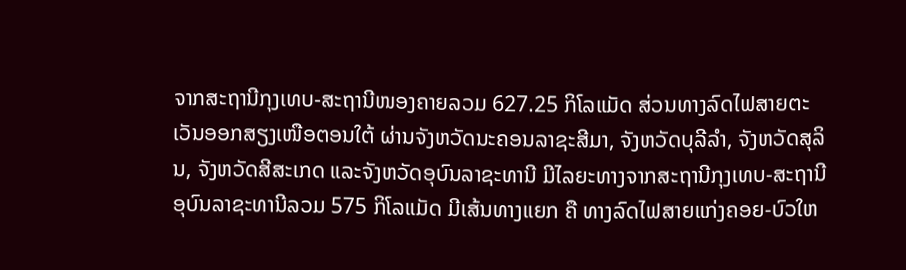ຈາກສະຖານີກຸງເທບ-ສະຖານີໜອງຄາຍລວມ 627.25 ກິໂລແມັດ ສ່ວນທາງລົດໄຟສາຍຕະເວັນອອກສຽງເໜືອຕອນໃຕ້ ຜ່ານຈັງຫວັດນະຄອນລາຊະສີມາ, ຈັງຫວັດບຸລີລຳ, ຈັງຫວັດສຸລິນ, ຈັງຫວັດສີສະເກດ ແລະຈັງຫວັດອຸບົນລາຊະທານີ ມີໄລຍະທາງຈາກສະຖານີກຸງເທບ-ສະຖານີອຸບົນລາຊະທານີລວມ 575 ກິໂລແມັດ ມີເສ້ນທາງແຍກ ຄື ທາງລົດໄຟສາຍແກ່ງຄອຍ-ບົວໃຫ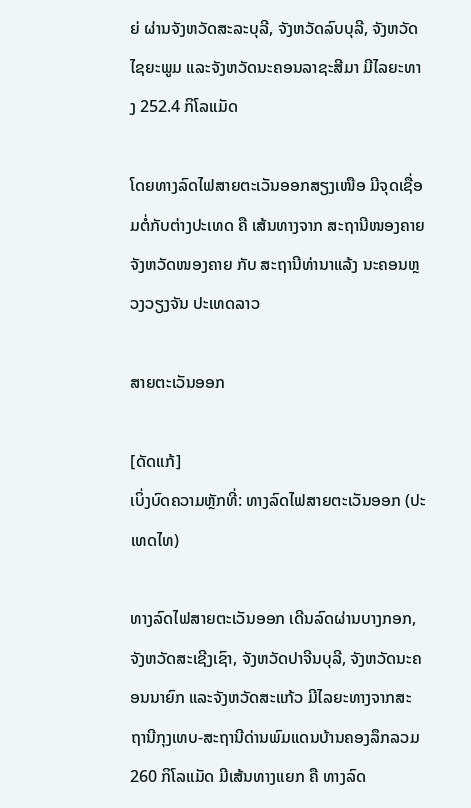ຍ່ ຜ່ານຈັງຫວັດສະລະບຸລີ, ຈັງຫວັດລົບບຸລີ, ຈັງຫວັດໄຊຍະພູມ ແລະຈັງຫວັດນະຄອນລາຊະສີມາ ມີໄລຍະທາງ 252.4 ກິໂລແມັດ

ໂດຍທາງລົດໄຟສາຍຕະເວັນອອກສຽງເໜືອ ມີຈຸດເຊື່ອມຕໍ່ກັບຕ່າງປະເທດ ຄື ເສ້ນທາງຈາກ ສະຖານີໜອງຄາຍ ຈັງຫວັດໜອງຄາຍ ກັບ ສະຖານີທ່ານາແລ້ງ ນະຄອນຫຼວງວຽງຈັນ ປະເທດລາວ

ສາຍຕະເວັນອອກ

[ດັດແກ້]
ເບິ່ງບົດຄວາມຫຼັກທີ່: ທາງລົດໄຟສາຍຕະເວັນອອກ (ປະເທດໄທ)

ທາງລົດໄຟສາຍຕະເວັນອອກ ເດີນລົດຜ່ານບາງກອກ, ຈັງຫວັດສະເຊີງເຊົາ, ຈັງຫວັດປາຈີນບຸລີ, ຈັງຫວັດນະຄອນນາຍົກ ແລະຈັງຫວັດສະແກ້ວ ມີໄລຍະທາງຈາກສະຖານີກຸງເທບ-ສະຖານີດ່ານພົມແດນບ້ານຄອງລຶກລວມ 260 ກິໂລແມັດ ມີເສ້ນທາງແຍກ ຄື ທາງລົດ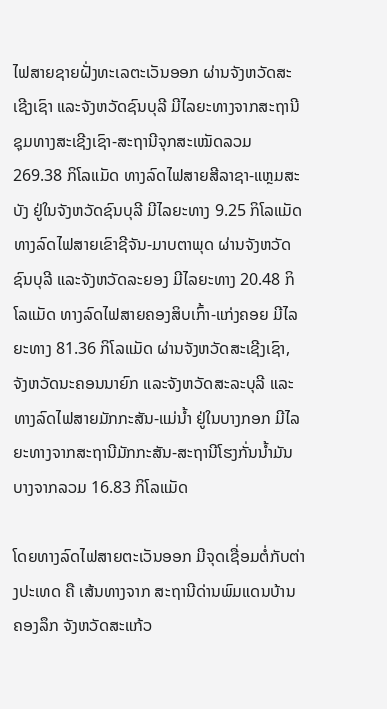ໄຟສາຍຊາຍຝັ່ງທະເລຕະເວັນອອກ ຜ່ານຈັງຫວັດສະເຊີງເຊົາ ແລະຈັງຫວັດຊົນບຸລີ ມີໄລຍະທາງຈາກສະຖານີຊຸມທາງສະເຊີງເຊົາ-ສະຖານີຈຸກສະເໝັດລວມ 269.38 ກິໂລແມັດ ທາງລົດໄຟສາຍສີລາຊາ-ແຫຼມສະບັງ ຢູ່ໃນຈັງຫວັດຊົນບຸລີ ມີໄລຍະທາງ 9.25 ກິໂລແມັດ ທາງລົດໄຟສາຍເຂົາຊີຈັນ-ມາບຕາພຸດ ຜ່ານຈັງຫວັດຊົນບຸລີ ແລະຈັງຫວັດລະຍອງ ມີໄລຍະທາງ 20.48 ກິໂລແມັດ ທາງລົດໄຟສາຍຄອງສິບເກົ້າ-ແກ່ງຄອຍ ມີໄລຍະທາງ 81.36 ກິໂລແມັດ ຜ່ານຈັງຫວັດສະເຊີງເຊົາ, ຈັງຫວັດນະຄອນນາຍົກ ແລະຈັງຫວັດສະລະບຸລີ ແລະທາງລົດໄຟສາຍມັກກະສັນ-ແມ່ນ້ຳ ຢູ່ໃນບາງກອກ ມີໄລຍະທາງຈາກສະຖານີມັກກະສັນ-ສະຖານີໂຮງກັ່ນນ້ຳມັນບາງຈາກລວມ 16.83 ກິໂລແມັດ

ໂດຍທາງລົດໄຟສາຍຕະເວັນອອກ ມີຈຸດເຊື່ອມຕໍ່ກັບຕ່າງປະເທດ ຄື ເສ້ນທາງຈາກ ສະຖານີດ່ານພົມແດນບ້ານຄອງລຶກ ຈັງຫວັດສະແກ້ວ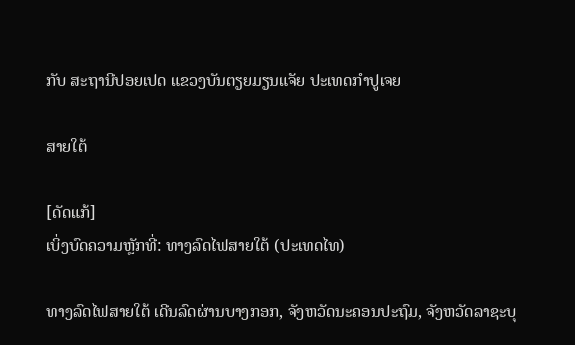ກັບ ສະຖານີປອຍເປດ ແຂວງບັນຕຽຍມຽນແຈັຍ ປະເທດກຳປູເຈຍ

ສາຍໃຕ້

[ດັດແກ້]
ເບິ່ງບົດຄວາມຫຼັກທີ່: ທາງລົດໄຟສາຍໃຕ້ (ປະເທດໄທ)

ທາງລົດໄຟສາຍໃຕ້ ເດີນລົດຜ່ານບາງກອກ, ຈັງຫວັດນະຄອນປະຖົມ, ຈັງຫວັດລາຊະບຸ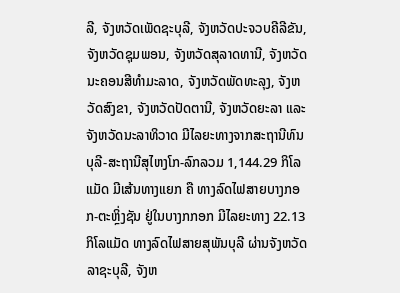ລີ, ຈັງຫວັດເພັດຊະບຸລີ, ຈັງຫວັດປະຈວບຄີລີຂັນ, ຈັງຫວັດຊຸມພອນ, ຈັງຫວັດສຸລາດທານີ, ຈັງຫວັດນະຄອນສີທຳມະລາດ, ຈັງຫວັດພັດທະລຸງ, ຈັງຫວັດສົງຂາ, ຈັງຫວັດປັດຕານີ, ຈັງຫວັດຍະລາ ແລະຈັງຫວັດນະລາທິວາດ ມີໄລຍະທາງຈາກສະຖານີທົນບຸລີ-ສະຖານີສຸໄຫງໂກ-ລົກລວມ 1,144.29 ກິໂລແມັດ ມີເສ້ນທາງແຍກ ຄື ທາງລົດໄຟສາຍບາງກອກ-ຕະຫຼິ່ງຊັນ ຢູ່ໃນບາງກກອກ ມີໄລຍະທາງ 22.13 ກິໂລແມັດ ທາງລົດໄຟສາຍສຸພັນບຸລີ ຜ່ານຈັງຫວັດລາຊະບຸລີ, ຈັງຫ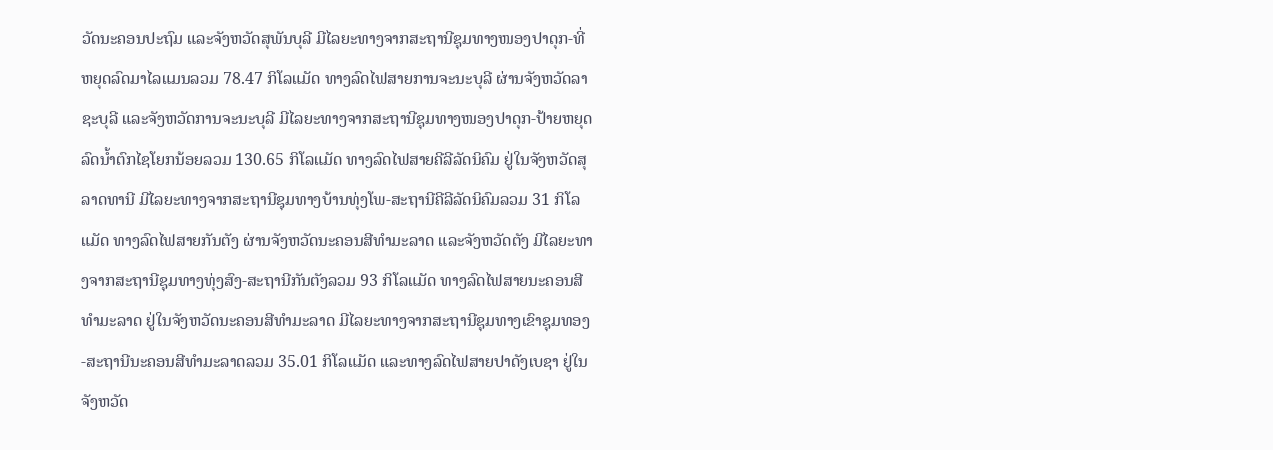ວັດນະຄອນປະຖົມ ແລະຈັງຫວັດສຸພັນບຸລີ ມີໄລຍະທາງຈາກສະຖານີຊຸມທາງໜອງປາດຸກ-ທີ່ຫຍຸດລົດມາໄລແມນລວມ 78.47 ກິໂລແມັດ ທາງລົດໄຟສາຍການຈະນະບຸລີ ຜ່ານຈັງຫວັດລາຊະບຸລີ ແລະຈັງຫວັດການຈະນະບຸລີ ມີໄລຍະທາງຈາກສະຖານີຊຸມທາງໜອງປາດຸກ-ປ້າຍຫຍຸດລົດນ້ຳຕົກໄຊໂຍກນ້ອຍລວມ 130.65 ກິໂລແມັດ ທາງລົດໄຟສາຍຄີລີລັດນິຄົມ ຢູ່ໃນຈັງຫວັດສຸລາດທານີ ມີໄລຍະທາງຈາກສະຖານີຊຸມທາງບ້ານທຸ່ງໂພ-ສະຖານີຄີລີລັດນິຄົມລວມ 31 ກິໂລແມັດ ທາງລົດໄຟສາຍກັນຕັງ ຜ່ານຈັງຫວັດນະຄອນສີທຳມະລາດ ແລະຈັງຫວັດຕັງ ມີໄລຍະທາງຈາກສະຖານີຊຸມທາງທຸ່ງສົງ-ສະຖານີກັນຕັງລວມ 93 ກິໂລແມັດ ທາງລົດໄຟສາຍນະຄອນສີທຳມະລາດ ຢູ່ໃນຈັງຫວັດນະຄອນສີທຳມະລາດ ມີໄລຍະທາງຈາກສະຖານີຊຸມທາງເຂົາຊຸມທອງ-ສະຖານີນະຄອນສີທຳມະລາດລວມ 35.01 ກິໂລແມັດ ແລະທາງລົດໄຟສາຍປາດັງເບຊາ ຢູ່ໃນຈັງຫວັດ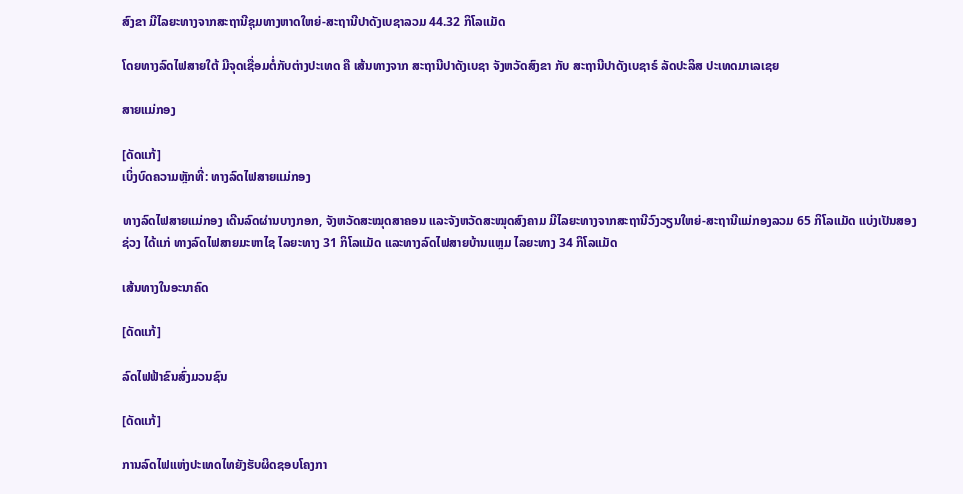ສົງຂາ ມີໄລຍະທາງຈາກສະຖານີຊຸມທາງຫາດໃຫຍ່-ສະຖານີປາດັງເບຊາລວມ 44.32 ກິໂລແມັດ

ໂດຍທາງລົດໄຟສາຍໃຕ້ ມີຈຸດເຊື່ອມຕໍ່ກັບຕ່າງປະເທດ ຄື ເສ້ນທາງຈາກ ສະຖານີປາດັງເບຊາ ຈັງຫວັດສົງຂາ ກັບ ສະຖານີປາດັງເບຊາຣ໌ ລັດປະລິສ ປະເທດມາເລເຊຍ

ສາຍແມ່ກອງ

[ດັດແກ້]
ເບິ່ງບົດຄວາມຫຼັກທີ່: ທາງລົດໄຟສາຍແມ່ກອງ

ທາງລົດໄຟສາຍແມ່ກອງ ເດີນລົດຜ່ານບາງກອກ, ຈັງຫວັດສະໝຸດສາຄອນ ແລະຈັງຫວັດສະໝຸດສົງຄາມ ມີໄລຍະທາງຈາກສະຖານີວົງວຽນໃຫຍ່-ສະຖານີແມ່ກອງລວມ 65 ກິໂລແມັດ ແບ່ງເປັນສອງຊ່ວງ ໄດ້ແກ່ ທາງລົດໄຟສາຍມະຫາໄຊ ໄລຍະທາງ 31 ກິໂລແມັດ ແລະທາງລົດໄຟສາຍບ້ານແຫຼມ ໄລຍະທາງ 34 ກິໂລແມັດ

ເສ້ນທາງໃນອະນາຄົດ

[ດັດແກ້]

ລົດໄຟຟ້າຂົນສົ່ງມວນຊົນ

[ດັດແກ້]

ການລົດໄຟແຫ່ງປະເທດໄທຍັງຮັບຜິດຊອບໂຄງກາ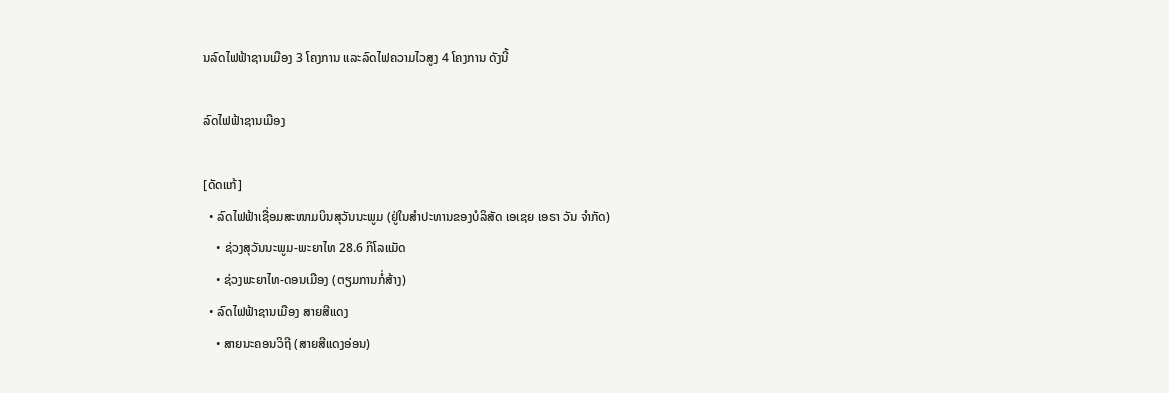ນລົດໄຟຟ້າຊານເມືອງ 3 ໂຄງການ ແລະລົດໄຟຄວາມໄວສູງ 4 ໂຄງການ ດັງນີ້

ລົດໄຟຟ້າຊານເມືອງ

[ດັດແກ້]
  • ລົດໄຟຟ້າເຊື່ອມສະໜາມບິນສຸວັນນະພູມ (ຢູ່ໃນສຳປະທານຂອງບໍລິສັດ ເອເຊຍ ເອຣາ ວັນ ຈຳກັດ)
    • ຊ່ວງສຸວັນນະພູມ-ພະຍາໄທ 28.6 ກິໂລແມັດ
    • ຊ່ວງພະຍາໄທ-ດອນເມືອງ (ຕຽມການກໍ່ສ້າງ)
  • ລົດໄຟຟ້າຊານເມືອງ ສາຍສີແດງ
    • ສາຍນະຄອນວິຖີ (ສາຍສີແດງອ່ອນ)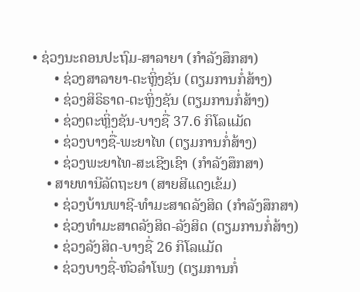• ຊ່ວງນະຄອນປະຖົມ-ສາລາຍາ (ກຳລັງສຶກສາ)
      • ຊ່ວງສາລາຍາ-ຕະຫຼິ່ງຊັນ (ຕຽມການກໍ່ສ້າງ)
      • ຊ່ວງສິຣິຣາດ-ຕະຫຼິ່ງຊັນ (ຕຽມການກໍ່ສ້າງ)
      • ຊ່ວງຕະຫຼິ່ງຊັນ-ບາງຊື່ 37.6 ກິໂລແມັດ
      • ຊ່ວງບາງຊື່-ພະຍາໄທ (ຕຽມການກໍ່ສ້າງ)
      • ຊ່ວງພະຍາໄທ-ສະເຊີງເຊົາ (ກຳລັງສຶກສາ)
    • ສາຍທານີລັດຖະຍາ (ສາຍສີແດງເຂ້ມ)
      • ຊ່ວງບ້ານພາຊີ-ທຳມະສາດລັງສິດ (ກຳລັງສຶກສາ)
      • ຊ່ວງທຳມະສາດລັງສິດ-ລັງສິດ (ຕຽມການກໍ່ສ້າງ)
      • ຊ່ວງລັງສິດ-ບາງຊື່ 26 ກິໂລແມັດ
      • ຊ່ວງບາງຊື່-ຫົວລຳໂພງ (ຕຽມການກໍ່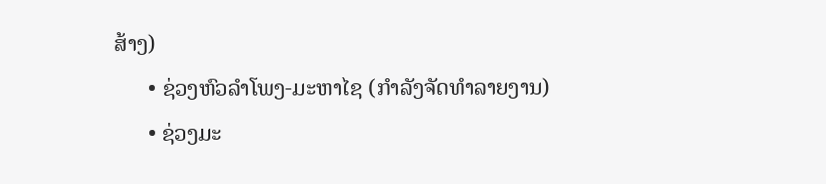ສ້າງ)
      • ຊ່ວງຫົວລຳໂພງ-ມະຫາໄຊ (ກຳລັງຈັດທຳລາຍງານ)
      • ຊ່ວງມະ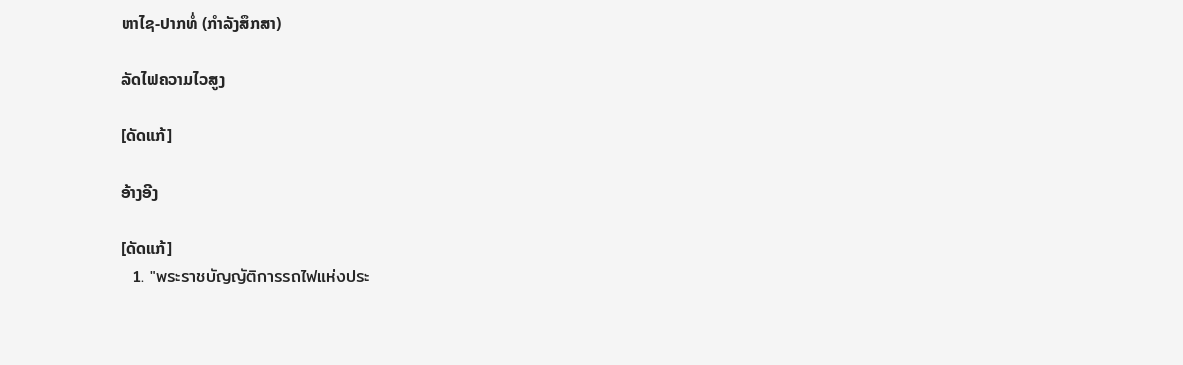ຫາໄຊ-ປາກທໍ່ (ກຳລັງສຶກສາ)

ລັດໄຟຄວາມໄວສູງ

[ດັດແກ້]

ອ້າງອີງ

[ດັດແກ້]
  1. "พระราชบัญญัติการรถไฟแห่งประ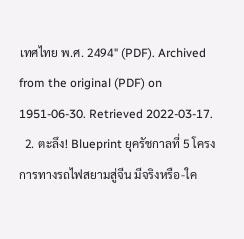เทศไทย พ.ศ. 2494" (PDF). Archived from the original (PDF) on 1951-06-30. Retrieved 2022-03-17.
  2. ตะลึง! Blueprint ยุครัชกาลที่ 5 โครงการทางรถไฟสยามสู่จีน มีจริงหรือ-ใค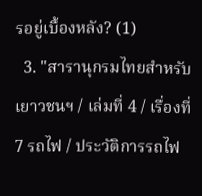รอยู่เบื้องหลัง? (1)
  3. "สารานุกรมไทยสำหรับเยาวชนฯ / เล่มที่ 4 / เรื่องที่ 7 รถไฟ / ประวัติการรถไฟ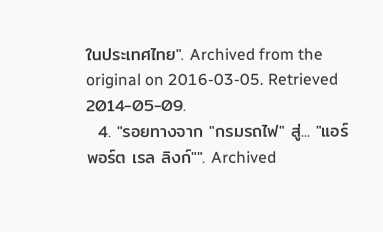ในประเทศไทย". Archived from the original on 2016-03-05. Retrieved 2014-05-09.
  4. "รอยทางจาก "กรมรถไฟ" สู่... "แอร์พอร์ต เรล ลิงก์"". Archived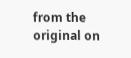from the original on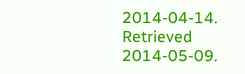2014-04-14. Retrieved 2014-05-09.